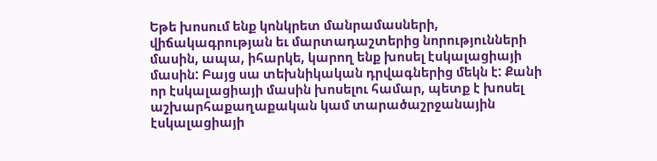Եթե խոսում ենք կոնկրետ մանրամասների, վիճակագրության եւ մարտադաշտերից նորությունների մասին, ապա, իհարկե, կարող ենք խոսել էսկալացիայի մասին: Բայց սա տեխնիկական դրվագներից մեկն է: Քանի որ էսկալացիայի մասին խոսելու համար, պետք է խոսել աշխարհաքաղաքական կամ տարածաշրջանային էսկալացիայի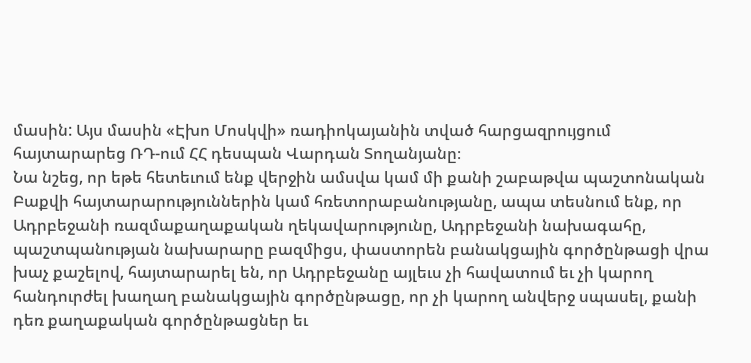մասին: Այս մասին «Էխո Մոսկվի» ռադիոկայանին տված հարցազրույցում հայտարարեց ՌԴ-ում ՀՀ դեսպան Վարդան Տողանյանը։
Նա նշեց, որ եթե հետեւում ենք վերջին ամսվա կամ մի քանի շաբաթվա պաշտոնական Բաքվի հայտարարություններին կամ հռետորաբանությանը, ապա տեսնում ենք, որ Ադրբեջանի ռազմաքաղաքական ղեկավարությունը, Ադրբեջանի նախագահը, պաշտպանության նախարարը բազմիցս, փաստորեն բանակցային գործընթացի վրա խաչ քաշելով, հայտարարել են, որ Ադրբեջանը այլեւս չի հավատում եւ չի կարող հանդուրժել խաղաղ բանակցային գործընթացը, որ չի կարող անվերջ սպասել, քանի դեռ քաղաքական գործընթացներ եւ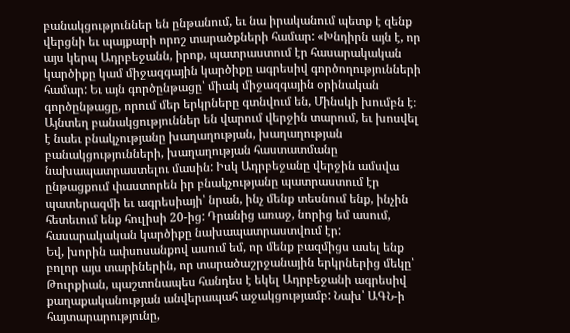բանակցություններ են ընթանում, եւ նա իրականում պետք է զենք վերցնի եւ պայքարի որոշ տարածքների համար: «Խնդիրն այն է, որ այս կերպ Ադրբեջանն, իրոք, պատրաստում էր հասարակական կարծիքը կամ միջազգային կարծիքը ագրեսիվ գործողությունների համար: Եւ այն գործընթացը՝ միակ միջազգային օրինական գործընթացը, որում մեր երկրները գտնվում են, Մինսկի խումբն է։ Այնտեղ բանակցություններ են վարում վերջին տարում, եւ խոսվել է նաեւ բնակչությանը խաղաղության, խաղաղության բանակցությունների, խաղաղության հաստատմանը նախապատրաստելու մասին: Իսկ Ադրբեջանը վերջին ամսվա ընթացքում փաստորեն իր բնակչությանը պատրաստում էր պատերազմի եւ ագրեսիայի՝ նրան, ինչ մենք տեսնում ենք, ինչին հետեւում ենք հուլիսի 20-ից: Դրանից առաջ, նորից եմ ասում, հասարակական կարծիքը նախապատրաստվում էր:
Եվ, խորին ափսոսանքով ասում եմ, որ մենք բազմիցս ասել ենք բոլոր այս տարիներին, որ տարածաշրջանային երկրներից մեկը՝ Թուրքիան, պաշտոնապես հանդես է եկել Ադրբեջանի ագրեսիվ քաղաքականության անվերապահ աջակցությամբ: Նախ՝ ԱԳՆ-ի հայտարարությունը,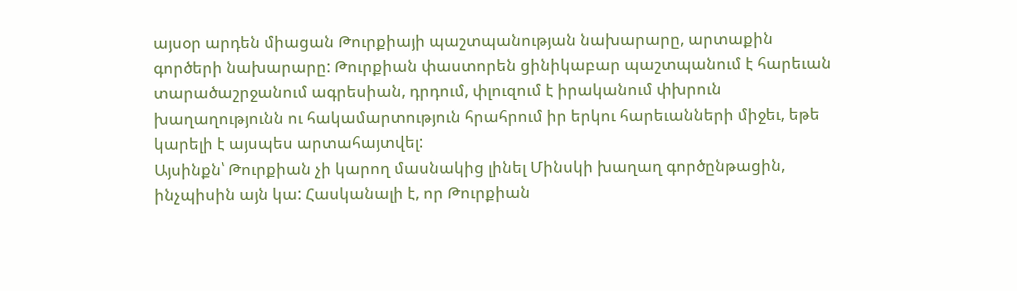այսօր արդեն միացան Թուրքիայի պաշտպանության նախարարը, արտաքին գործերի նախարարը: Թուրքիան փաստորեն ցինիկաբար պաշտպանում է հարեւան տարածաշրջանում ագրեսիան, դրդում, փլուզում է իրականում փխրուն խաղաղությունն ու հակամարտություն հրահրում իր երկու հարեւանների միջեւ, եթե կարելի է այսպես արտահայտվել:
Այսինքն՝ Թուրքիան չի կարող մասնակից լինել Մինսկի խաղաղ գործընթացին, ինչպիսին այն կա: Հասկանալի է, որ Թուրքիան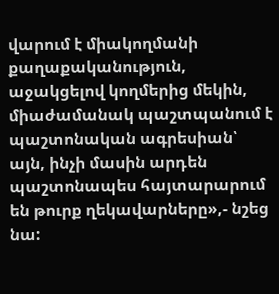վարում է միակողմանի քաղաքականություն, աջակցելով կողմերից մեկին, միաժամանակ պաշտպանում է պաշտոնական ագրեսիան՝ այն, ինչի մասին արդեն պաշտոնապես հայտարարում են թուրք ղեկավարները»,- նշեց նա: